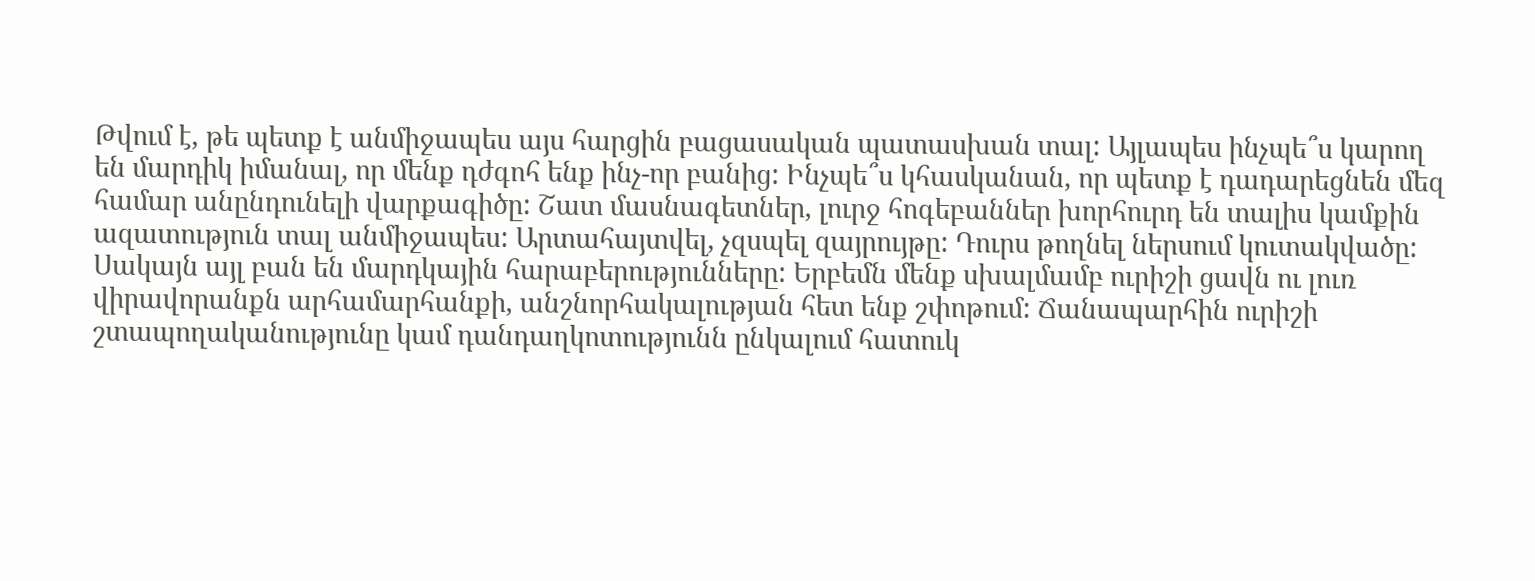Թվում է, թե պետք է անմիջապես այս հարցին բացասական պատասխան տալ: Այլապես ինչպե՞ս կարող են մարդիկ իմանալ, որ մենք դժգոհ ենք ինչ-որ բանից: Ինչպե՞ս կհասկանան, որ պետք է դադարեցնեն մեզ համար անընդունելի վարքագիծը: Շատ մասնագետներ, լուրջ հոգեբաններ խորհուրդ են տալիս կամքին ազատություն տալ անմիջապես: Արտահայտվել, չզսպել զայրույթը: Դուրս թողնել ներսում կուտակվածը:
Սակայն այլ բան են մարդկային հարաբերությունները: Երբեմն մենք սխալմամբ ուրիշի ցավն ու լուռ վիրավորանքն արհամարհանքի, անշնորհակալության հետ ենք շփոթում: Ճանապարհին ուրիշի շտապողականությունը կամ դանդաղկոտությունն ընկալում հատուկ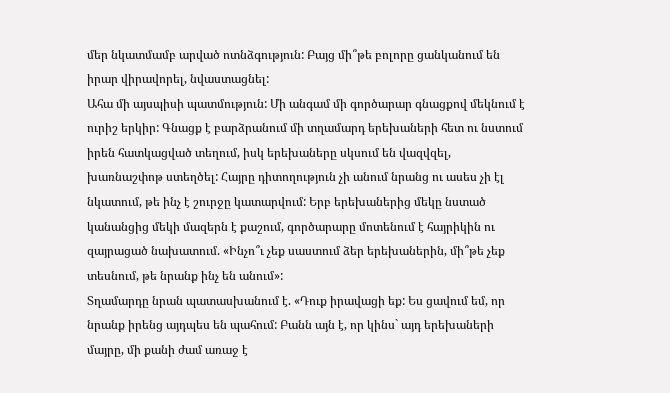մեր նկատմամբ արված ոտնձգություն: Բայց մի՞թե բոլորը ցանկանում են իրար վիրավորել, նվաստացնել:
Ահա մի այսպիսի պատմություն: Մի անգամ մի գործարար գնացքով մեկնում է ուրիշ երկիր: Գնացք է բարձրանում մի տղամարդ երեխաների հետ ու նստում իրեն հատկացված տեղում, իսկ երեխաները սկսում են վազվզել, խառնաշփոթ ստեղծել: Հայրը դիտողություն չի անում նրանց ու ասես չի էլ նկատում, թե ինչ է շուրջը կատարվում: Երբ երեխաներից մեկը նստած կանանցից մեկի մազերն է քաշում, գործարարը մոտենում է հայրիկին ու զայրացած նախատում. «Ինչո՞ւ չեք սաստում ձեր երեխաներին, մի՞թե չեք տեսնում, թե նրանք ինչ են անում»:
Տղամարդը նրան պատասխանում է. «Դուք իրավացի եք: Ես ցավում եմ, որ նրանք իրենց այդպես են պահում: Բանն այն է, որ կինս` այդ երեխաների մայրը, մի քանի ժամ առաջ է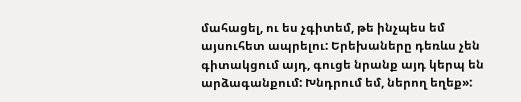մահացել, ու ես չգիտեմ, թե ինչպես եմ այսուհետ ապրելու: Երեխաները դեռևս չեն գիտակցում այդ, գուցե նրանք այդ կերպ են արձագանքում: Խնդրում եմ, ներող եղեք»: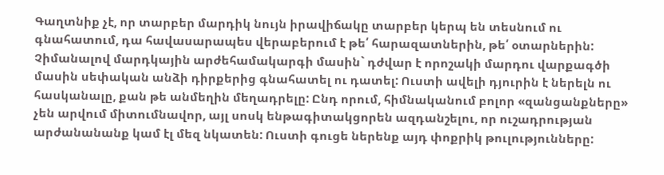Գաղտնիք չէ, որ տարբեր մարդիկ նույն իրավիճակը տարբեր կերպ են տեսնում ու գնահատում, դա հավասարապես վերաբերում է թե՛ հարազատներին, թե՛ օտարներին: Չիմանալով մարդկային արժեհամակարգի մասին` դժվար է որոշակի մարդու վարքագծի մասին սեփական անձի դիրքերից գնահատել ու դատել: Ուստի ավելի դյուրին է ներելն ու հասկանալը, քան թե անմեղին մեղադրելը: Ընդ որում, հիմնականում բոլոր «զանցանքները» չեն արվում միտումնավոր, այլ սոսկ ենթագիտակցորեն ազդանշելու, որ ուշադրության արժանանանք կամ էլ մեզ նկատեն: Ուստի գուցե ներենք այդ փոքրիկ թուլությունները: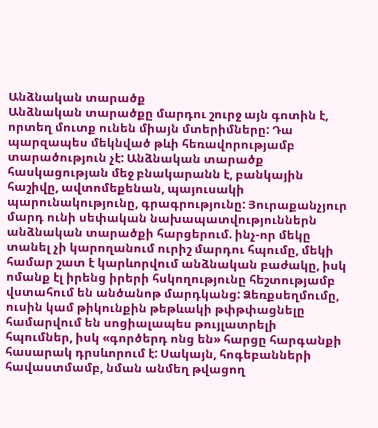Անձնական տարածք
Անձնական տարածքը մարդու շուրջ այն գոտին է, որտեղ մուտք ունեն միայն մտերիմները: Դա պարզապես մեկնված թևի հեռավորությամբ տարածություն չէ: Անձնական տարածք հասկացության մեջ բնակարանն է, բանկային հաշիվը, ավտոմեքենան, պայուսակի պարունակությունը, գրագրությունը: Յուրաքանչյուր մարդ ունի սեփական նախապատվություններն անձնական տարածքի հարցերում. ինչ-որ մեկը տանել չի կարողանում ուրիշ մարդու հպումը, մեկի համար շատ է կարևորվում անձնական բաժակը, իսկ ոմանք էլ իրենց իրերի հսկողությունը հեշտությամբ վստահում են անծանոթ մարդկանց: Ձեռքսեղմումը, ուսին կամ թիկունքին թեթևակի թփթփացնելը համարվում են սոցիալապես թույլատրելի հպումներ, իսկ «գործերդ ոնց են» հարցը հարգանքի հասարակ դրսևորում է: Սակայն, հոգեբանների հավաստմամբ, նման անմեղ թվացող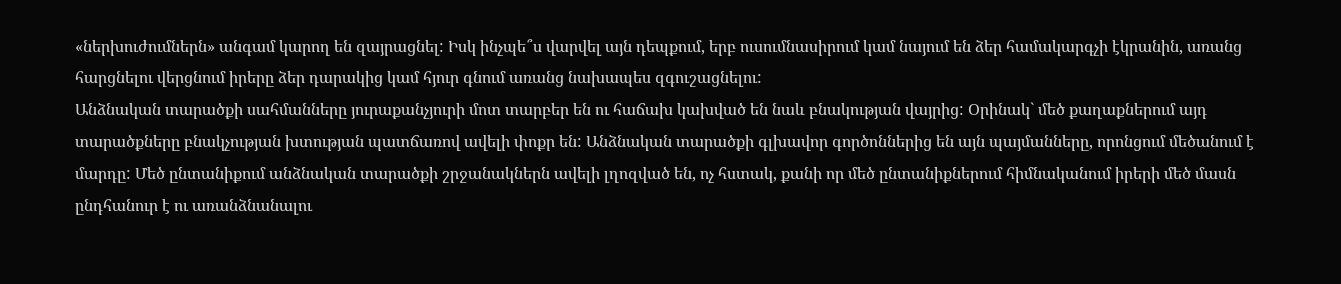«ներխուժումներն» անգամ կարող են զայրացնել: Իսկ ինչպե՞ս վարվել այն դեպքում, երբ ուսումնասիրում կամ նայում են ձեր համակարգչի էկրանին, առանց հարցնելու վերցնում իրերը ձեր դարակից կամ հյուր գնում առանց նախապես զգուշացնելու:
Անձնական տարածքի սահմանները յուրաքանչյուրի մոտ տարբեր են ու հաճախ կախված են նաև բնակության վայրից: Օրինակ` մեծ քաղաքներում այդ տարածքները բնակչության խտության պատճառով ավելի փոքր են: Անձնական տարածքի գլխավոր գործոններից են այն պայմանները, որոնցում մեծանում է մարդը: Մեծ ընտանիքում անձնական տարածքի շրջանակներն ավելի լղոզված են, ոչ հստակ, քանի որ մեծ ընտանիքներում հիմնականում իրերի մեծ մասն ընդհանուր է ու առանձնանալու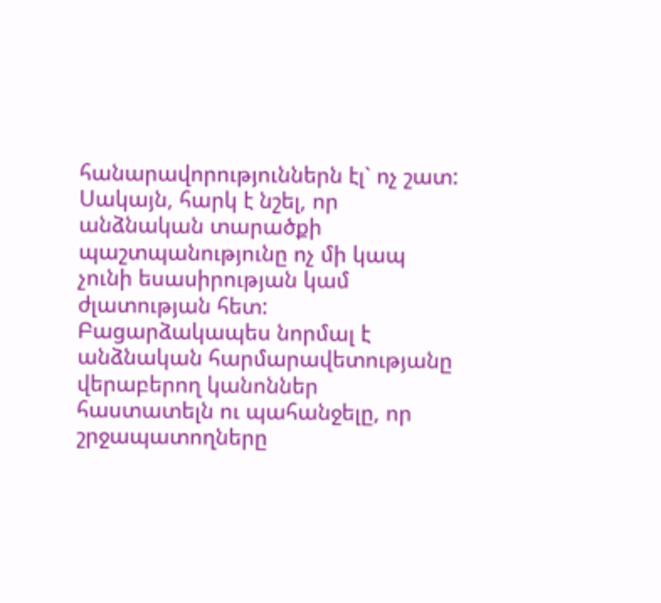հանարավորություններն էլ` ոչ շատ: Սակայն, հարկ է նշել, որ անձնական տարածքի պաշտպանությունը ոչ մի կապ չունի եսասիրության կամ ժլատության հետ: Բացարձակապես նորմալ է անձնական հարմարավետությանը վերաբերող կանոններ հաստատելն ու պահանջելը, որ շրջապատողները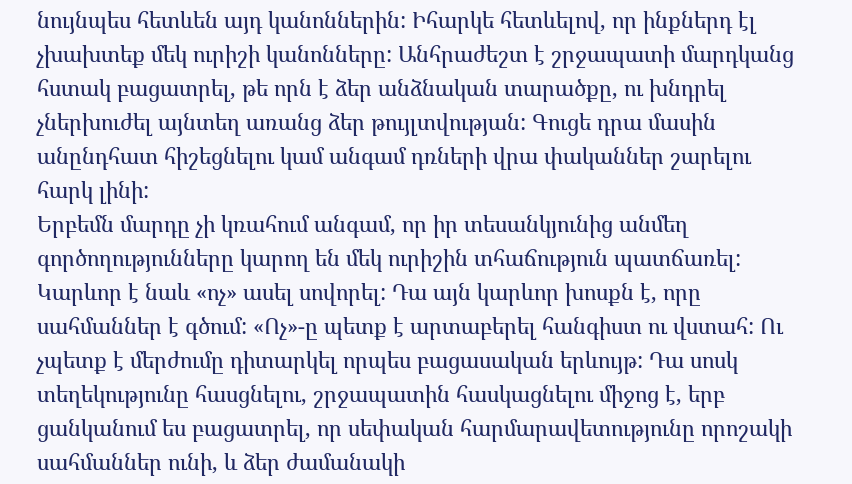նույնպես հետևեն այդ կանոններին: Իհարկե հետևելով, որ ինքներդ էլ չխախտեք մեկ ուրիշի կանոնները: Անհրաժեշտ է շրջապատի մարդկանց հստակ բացատրել, թե որն է ձեր անձնական տարածքը, ու խնդրել չներխուժել այնտեղ առանց ձեր թույլտվության: Գուցե դրա մասին անընդհատ հիշեցնելու կամ անգամ դռների վրա փականներ շարելու հարկ լինի:
Երբեմն մարդը չի կռահում անգամ, որ իր տեսանկյունից անմեղ գործողությունները կարող են մեկ ուրիշին տհաճություն պատճառել: Կարևոր է նաև «ոչ» ասել սովորել: Դա այն կարևոր խոսքն է, որը սահմաններ է գծում: «Ոչ»-ը պետք է արտաբերել հանգիստ ու վստահ: Ու չպետք է մերժումը դիտարկել որպես բացասական երևույթ: Դա սոսկ տեղեկությունը հասցնելու, շրջապատին հասկացնելու միջոց է, երբ ցանկանում ես բացատրել, որ սեփական հարմարավետությունը որոշակի սահմաններ ունի, և ձեր ժամանակի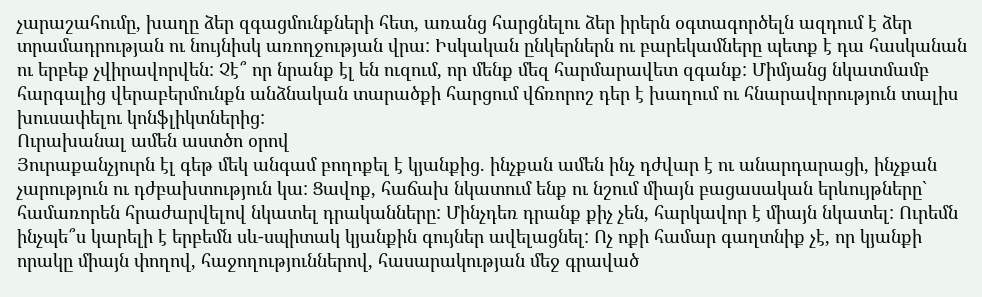չարաշահումը, խաղը ձեր զգացմունքների հետ, առանց հարցնելու ձեր իրերն օգտագործելն ազդում է ձեր տրամադրության ու նույնիսկ առողջության վրա: Իսկական ընկերներն ու բարեկամները պետք է դա հասկանան ու երբեք չվիրավորվեն: Չէ՞ որ նրանք էլ են ուզում, որ մենք մեզ հարմարավետ զգանք: Միմյանց նկատմամբ հարգալից վերաբերմունքն անձնական տարածքի հարցում վճռորոշ դեր է խաղում ու հնարավորություն տալիս խուսափելու կոնֆլիկտներից:
Ուրախանալ ամեն աստծո օրով
Յուրաքանչյուրն էլ գեթ մեկ անգամ բողոքել է կյանքից. ինչքան ամեն ինչ դժվար է ու անարդարացի, ինչքան չարություն ու դժբախտություն կա: Ցավոք, հաճախ նկատում ենք ու նշում միայն բացասական երևույթները` համառորեն հրաժարվելով նկատել դրականները: Մինչդեռ դրանք քիչ չեն, հարկավոր է միայն նկատել: Ուրեմն ինչպե՞ս կարելի է երբեմն սև-սպիտակ կյանքին գույներ ավելացնել: Ոչ ոքի համար գաղտնիք չէ, որ կյանքի որակը միայն փողով, հաջողություններով, հասարակության մեջ գրաված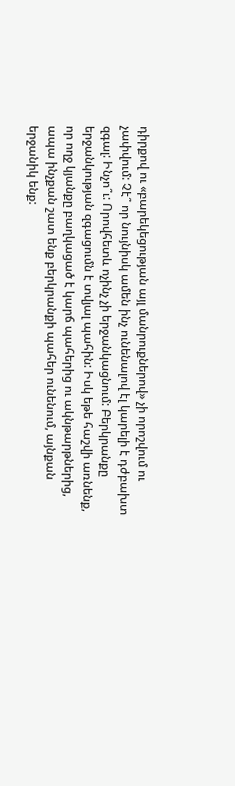դիրքով ու «բարեկեցության այլ մանրուքներով» չի որոշվում ու չափվում: Չէ՞ որ նույնիսկ ամեն ինչ ունենալով էլ կարելի է դժբախտ զգալ: Ինչո՞ւ: Որովհետև ոչինչ չի երջանկացնում: Բերկրանքը երջանկության զգացումն է տվյալ պահին: Իսկ եթե հաշվի առնենք, որ ողջ կյանքը բաղկացած է կարճ պահերից ու ակնթարթներից, ապա ինչքան շատ ենք բերկրանքի պահեր ունենում, այնքան երջանիկ ենք: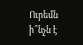Ուրեմն ի՞նչն է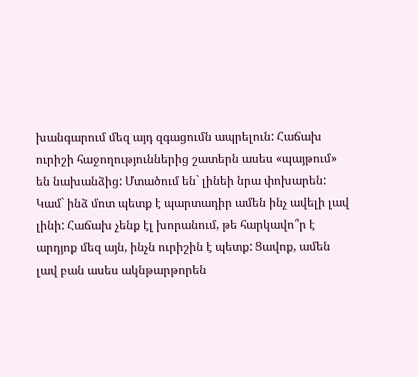խանգարում մեզ այդ զգացումն ապրելուն: Հաճախ ուրիշի հաջողություններից շատերն ասես «պայթում» են նախանձից: Մտածում են` լինեի նրա փոխարեն: Կամ` ինձ մոտ պետք է պարտադիր ամեն ինչ ավելի լավ լինի: Հաճախ չենք էլ խորանում, թե հարկավո՞ր է արդյոք մեզ այն, ինչն ուրիշին է պետք: Ցավոք, ամեն լավ բան ասես ակնթարթորեն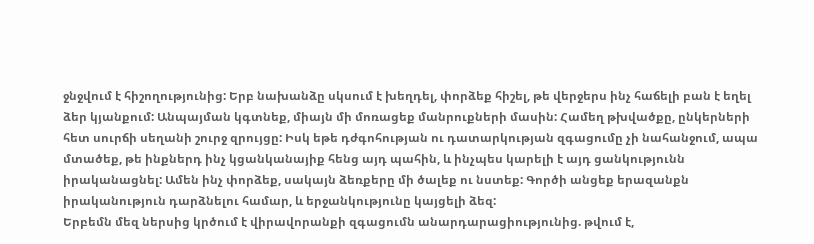ջնջվում է հիշողությունից: Երբ նախանձը սկսում է խեղդել, փորձեք հիշել, թե վերջերս ինչ հաճելի բան է եղել ձեր կյանքում: Անպայման կգտնեք, միայն մի մոռացեք մանրուքների մասին: Համեղ թխվածքը, ընկերների հետ սուրճի սեղանի շուրջ զրույցը: Իսկ եթե դժգոհության ու դատարկության զգացումը չի նահանջում, ապա մտածեք, թե ինքներդ ինչ կցանկանայիք հենց այդ պահին, և ինչպես կարելի է այդ ցանկությունն իրականացնել: Ամեն ինչ փորձեք, սակայն ձեռքերը մի ծալեք ու նստեք: Գործի անցեք երազանքն իրականություն դարձնելու համար, և երջանկությունը կայցելի ձեզ:
Երբեմն մեզ ներսից կրծում է վիրավորանքի զգացումն անարդարացիությունից. թվում է,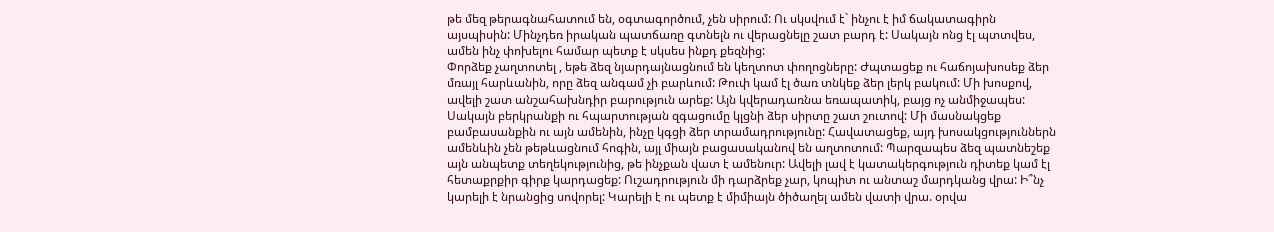թե մեզ թերագնահատում են, օգտագործում, չեն սիրում: Ու սկսվում է` ինչու է իմ ճակատագիրն այսպիսին: Մինչդեռ իրական պատճառը գտնելն ու վերացնելը շատ բարդ է: Սակայն ոնց էլ պտտվես, ամեն ինչ փոխելու համար պետք է սկսես ինքդ քեզնից:
Փորձեք չաղտոտել , եթե ձեզ նյարդայնացնում են կեղտոտ փողոցները: Ժպտացեք ու հաճոյախոսեք ձեր մռայլ հարևանին, որը ձեզ անգամ չի բարևում: Թուփ կամ էլ ծառ տնկեք ձեր լերկ բակում: Մի խոսքով, ավելի շատ անշահախնդիր բարություն արեք: Այն կվերադառնա եռապատիկ, բայց ոչ անմիջապես: Սակայն բերկրանքի ու հպարտության զգացումը կլցնի ձեր սիրտը շատ շուտով: Մի մասնակցեք բամբասանքին ու այն ամենին, ինչը կգցի ձեր տրամադրությունը: Հավատացեք, այդ խոսակցություններն ամենևին չեն թեթևացնում հոգին, այլ միայն բացասականով են աղտոտում: Պարզապես ձեզ պատնեշեք այն անպետք տեղեկությունից, թե ինչքան վատ է ամենուր: Ավելի լավ է կատակերգություն դիտեք կամ էլ հետաքրքիր գիրք կարդացեք: Ուշադրություն մի դարձրեք չար, կոպիտ ու անտաշ մարդկանց վրա: Ի՞նչ կարելի է նրանցից սովորել: Կարելի է ու պետք է միմիայն ծիծաղել ամեն վատի վրա. օրվա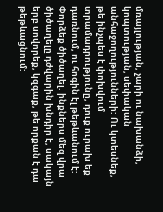մռայլության, չարի ու նախանձի, կոպտության, սեփական անհաջողությունների: Ու կտեսնեք, թե ինչպես է փոխվում տրամադրությունը, դուք ուրախ եք դառնում, ու հոգին էլ թեթևանում է:
Փորձեք ծիծաղել. ինքներս մեզ վրա ծիծաղելը դժվարին խնդիր է, սակայն երբ սովորեք, կզգաք, թե որքան է դա թեթևացնում: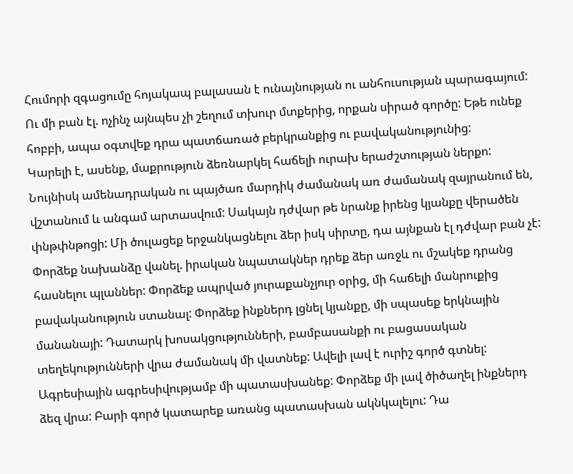Հումորի զգացումը հոյակապ բալասան է ունայնության ու անհուսության պարագայում: Ու մի բան էլ. ոչինչ այնպես չի շեղում տխուր մտքերից, որքան սիրած գործը: Եթե ունեք հոբբի, ապա օգտվեք դրա պատճառած բերկրանքից ու բավականությունից:
Կարելի է, ասենք, մաքրություն ձեռնարկել հաճելի ուրախ երաժշտության ներքո:
Նույնիսկ ամենադրական ու պայծառ մարդիկ ժամանակ առ ժամանակ զայրանում են, վշտանում և անգամ արտասվում: Սակայն դժվար թե նրանք իրենց կյանքը վերածեն փնթփնթոցի: Մի ծուլացեք երջանկացնելու ձեր իսկ սիրտը, դա այնքան էլ դժվար բան չէ:
Փորձեք նախանձը վանել. իրական նպատակներ դրեք ձեր առջև ու մշակեք դրանց հասնելու պլաններ: Փորձեք ապրված յուրաքանչյուր օրից, մի հաճելի մանրուքից բավականություն ստանալ: Փորձեք ինքներդ լցնել կյանքը, մի սպասեք երկնային մանանայի: Դատարկ խոսակցությունների, բամբասանքի ու բացասական տեղեկությունների վրա ժամանակ մի վատնեք: Ավելի լավ է ուրիշ գործ գտնել: Ագրեսիային ագրեսիվությամբ մի պատասխանեք: Փորձեք մի լավ ծիծաղել ինքներդ ձեզ վրա: Բարի գործ կատարեք առանց պատասխան ակնկալելու: Դա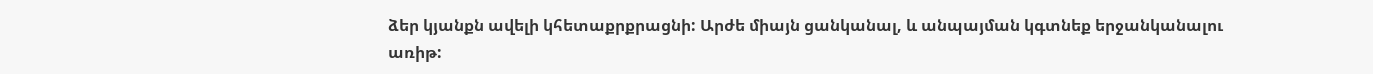ձեր կյանքն ավելի կհետաքրքրացնի: Արժե միայն ցանկանալ, և անպայման կգտնեք երջանկանալու առիթ: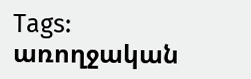Tags: առողջական